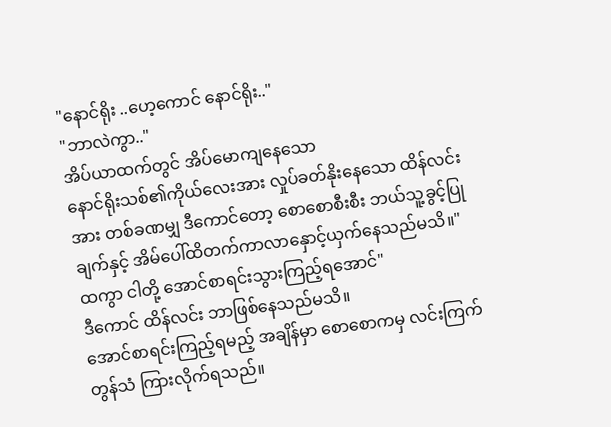"နောင်ရိုး ..ဟေ့ကောင် နောင်ရိုး.."
"ဘာလဲကွာ.."
အိပ်ယာထက်တွင် အိပ်မောကျနေသော
နောင်ရိုးသစ်၏ကိုယ်လေးအား လှုပ်ခတ်နိုးနေသော ထိန်လင်းအား တစ်ခဏမျှ ဒီကောင်တော့ စောစောစီးစီး ဘယ်သူ့ခွင့်ပြုချက်နှင့် အိမ်ပေါ်ထိတက်ကာလာနှောင့်ယှက်နေသည်မသိ။"ထကွာ ငါတို့ အောင်စာရင်းသွားကြည့်ရအောင်"
ဒီကောင် ထိန်လင်း ဘာဖြစ်နေသည်မသိ။
အောင်စာရင်းကြည့်ရမည့် အချိန်မှာ စောစောကမှ လင်းကြက်တွန်သံ ကြားလိုက်ရသည်။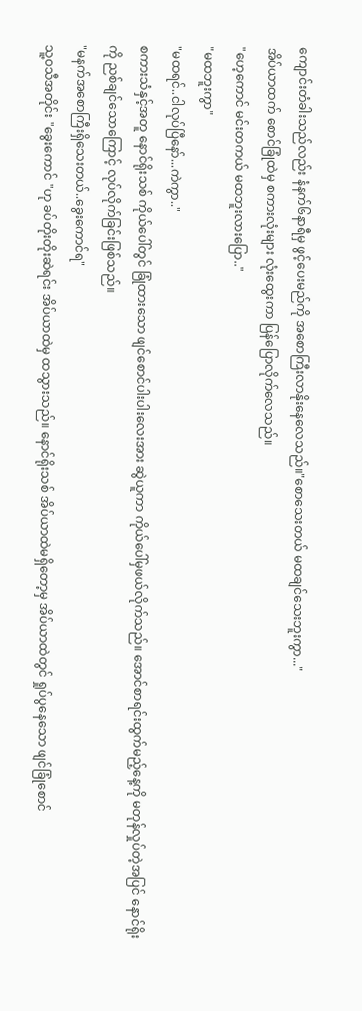ကျောင်းတံခါးသည်လည်း နံနက်၆နာရီမှ ဖွင့်ပေးမည်ကို အစောကြီးလာနိုးနေလေသည်။"စောသေးတယ် မထချင်သေးဘူးကွာ..."
အိပ်ယာထက် စောင်ခြုံထဲမှ စကားလုံးများ လုံးထွေးကာ ပြန်ပြောလိုက်လေသည်။
"ဟေ့ကောင် မင်းတကယ် မထဘူးလားပြော.."
"မထဘူးကွာ"
"မထရင်..ငါလုပ်ပြီနော်...ကဲကွာ.."
စကားသံနှင့်အတူ နောင်ရိုးသစ် ကိုယ်ပေါ်တွင် ခြုံထားသော ဖျင်စောင်ပါးပါးလေးအား ဆွဲယူကာ ကိုယ်ပေါ်မှဖယ်လိုက်သည်။ အောင်စာရင်းထွက်မည့်နေ့ကို မတုန်လှုပ်တဲ့အပြင် နောင်ရိုးကို ညစ်ချင်သောကြောင့် လုပ်လိုက်ခြင်းဖြစ်သည်။
"မနက်အစောကြီးရှိသေးတယ်..ခွေးကောင်ရ"
သူ့ဝသီအတိုင်း "ခွေးကောင် "ဟု ခပ်တိုးတိုးဆဲရင်း အိပ်ယာထဲမှ ထသွားသည်။ နောင်ရိုးသစ် အိပ်ယာထဲမရှိတော့မှ အိပ်ယာထဲတွင် ရှုပ်ပွနေသော ဖျင်ခြုံစောင်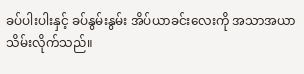ခပ်ပါးပါးနှင့် ခပ်နွမ်းနွမ်း အိပ်ယာခင်းလေးကို အသာအယာ သိမ်းလိုက်သည်။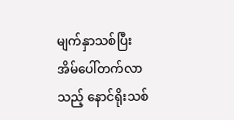မျက်နှာသစ်ပြီး အိမ်ပေါ်တက်လာသည့် နောင်ရိုးသစ်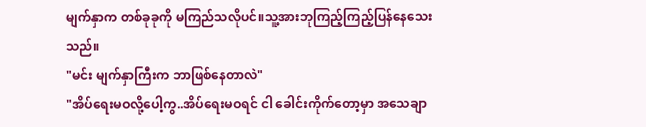မျက်နှာက တစ်ခုခုကို မကြည်သလိုပင်။သူ့အားဘုကြည့်ကြည့်ပြန်နေသေးသည်။
"မင်း မျက်နှာကြီးက ဘာဖြစ်နေတာလဲ"
"အိပ်ရေးမဝလို့ပေါ့ကွ..အိပ်ရေးမဝရင် ငါ ခေါင်းကိုက်တော့မှာ အသေချာ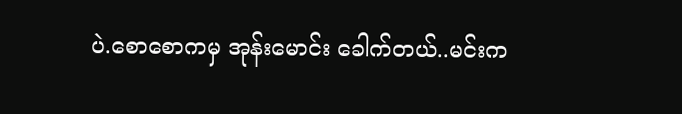ပဲ.စောစောကမှ အုန်းမောင်း ခေါက်တယ်..မင်းက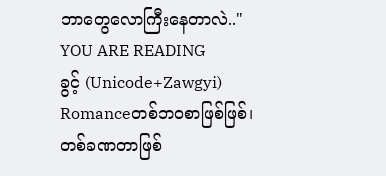ဘာတွေလောကြီးနေတာလဲ.."
YOU ARE READING
ခွင့် (Unicode+Zawgyi)
Romanceတစ်ဘဝစာဖြစ်ဖြစ်၊ တစ်ခဏတာဖြစ်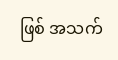ဖြစ် အသက်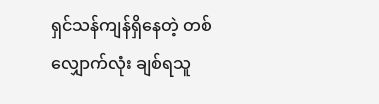ရှင်သန်ကျန်ရှိနေတဲ့ တစ်လျှောက်လုံး ချစ်ရသူ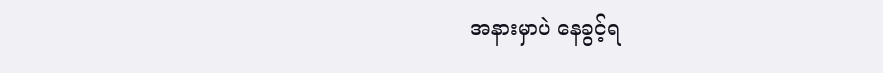အနားမှာပဲ နေခွင့်ရ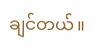ချင်တယ်။